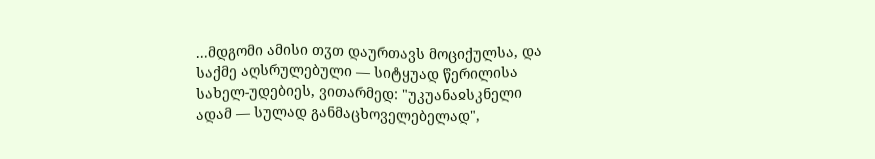...მდგომი ამისი თჳთ დაურთავს მოციქულსა, და საქმე აღსრულებული — სიტყუად წერილისა სახელ-უდებიეს, ვითარმედ: "უკუანაჲსკნელი ადამ — სულად განმაცხოველებელად",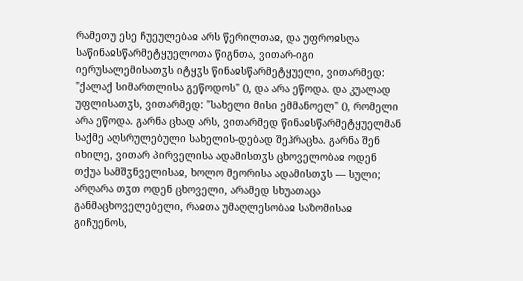რამეთუ ესე ჩუეულებაჲ არს წერილთაჲ, და უფროჲსღა საწინაჲსწარმეტყუელოთა წიგნთა, ვითარ-იგი იერუსალემისათჳს იტყჳს წინაჲსწარმეტყუელი, ვითარმედ: "ქალაქ სიმართლისა გეწოდოს" (), და არა ეწოდა. და კუალად უფლისათჳს, ვითარმედ: "სახელი მისი ემმანოელ" (), რომელი არა ეწოდა. გარნა ცხად არს, ვითარმედ წინაჲსწარმეტყუელმან საქმე აღსრულებული სახელის-დებად შეჰრაცხა. გარნა შენ იხილე, ვითარ პირველისა ადამისთჳს ცხოველობაჲ ოდენ თქუა სამშჳნველისაჲ, ხოლო მეორისა ადამისთჳს — სული; არღარა თჳთ ოდენ ცხოველი, არამედ სხუათაცა განმაცხოველებელი, რაჲთა უმაღლესობაჲ საზომისაჲ გიჩუენოს,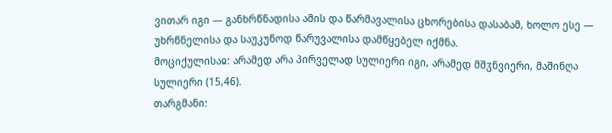ვითარ იგი — განხრწნადისა ამის და წარმავალისა ცხორებისა დასაბამ, ხოლო ესე — უხრწნელისა და საუკუნოდ წარუვალისა დამწყებელ იქმნა.
მოციქულისაჲ: არამედ არა პირველად სულიერი იგი, არამედ მშჳნვიერი, მაშინღა სულიერი (15,46).
თარგმანი: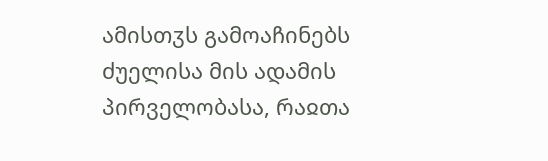ამისთჳს გამოაჩინებს ძუელისა მის ადამის პირველობასა, რაჲთა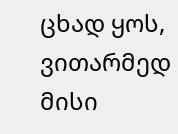ცხად ყოს, ვითარმედ მისი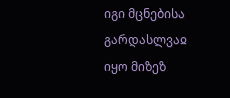იგი მცნებისა გარდასლვაჲ იყო მიზეზ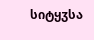სიტყჳსა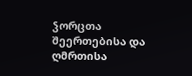ჴორცთა შეერთებისა და ღმრთისა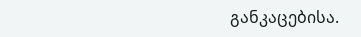განკაცებისა.